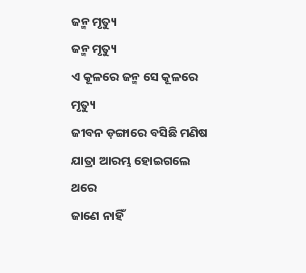ଜନ୍ମ ମୃତ୍ୟୁ
ଜନ୍ମ ମୃତ୍ୟୁ
ଏ କୂଳରେ ଜନ୍ମ ସେ କୂଳରେ ମୃତ୍ୟୁ
ଜୀବନ ଡ଼ଙ୍ଗାରେ ବସିଛି ମଣିଷ
ଯାତ୍ରା ଆରମ୍ଭ ହୋଇଗଲେ ଥରେ
ଜାଣେ ନାହିଁ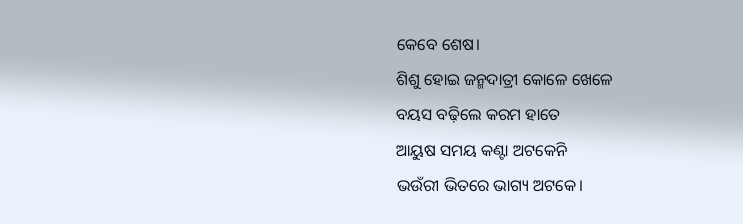କେବେ ଶେଷ।
ଶିଶୁ ହୋଇ ଜନ୍ମଦାତ୍ରୀ କୋଳେ ଖେଳେ
ବୟସ ବଢ଼ିଲେ କରମ ହାତେ
ଆୟୁଷ ସମୟ କଣ୍ଟା ଅଟକେନି
ଭଉଁରୀ ଭିତରେ ଭାଗ୍ୟ ଅଟକେ।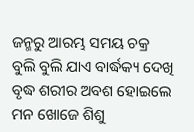ଜନ୍ମରୁ ଆରମ୍ଭ ସମୟ ଚକ୍ର
ବୁଲି ବୁଲି ଯାଏ ବାର୍ଦ୍ଧକ୍ୟ ଦେଖି
ବୃଦ୍ଧ ଶରୀର ଅବଶ ହୋଇଲେ
ମନ ଖୋଜେ ଶିଶୁ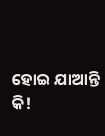ହୋଇ ଯାଆନ୍ତି କି!